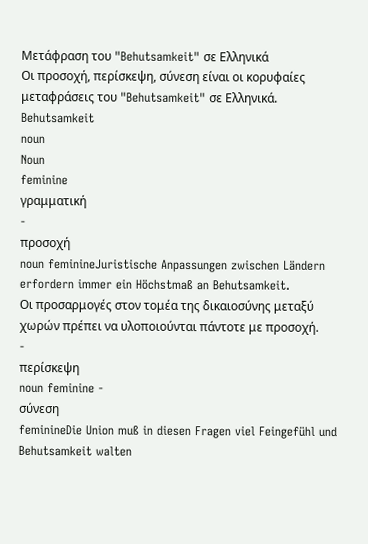Μετάφραση του "Behutsamkeit" σε Ελληνικά
Οι προσοχή, περίσκεψη, σύνεση είναι οι κορυφαίες μεταφράσεις του "Behutsamkeit" σε Ελληνικά.
Behutsamkeit
noun
Noun
feminine
γραμματική
-
προσοχή
noun feminineJuristische Anpassungen zwischen Ländern erfordern immer ein Höchstmaß an Behutsamkeit.
Οι προσαρμογές στον τομέα της δικαιοσύνης μεταξύ χωρών πρέπει να υλοποιούνται πάντοτε με προσοχή.
-
περίσκεψη
noun feminine -
σύνεση
feminineDie Union muß in diesen Fragen viel Feingefühl und Behutsamkeit walten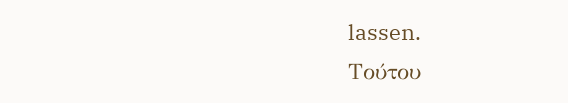lassen.
Τούτου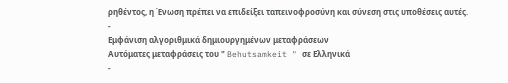ρηθέντος, η Ένωση πρέπει να επιδείξει ταπεινοφροσύνη και σύνεση στις υποθέσεις αυτές.
-
Εμφάνιση αλγοριθμικά δημιουργημένων μεταφράσεων
Αυτόματες μεταφράσεις του " Behutsamkeit " σε Ελληνικά
-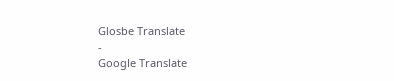Glosbe Translate
-
Google Translate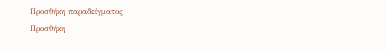Προσθήκη παραδείγματος
Προσθήκη